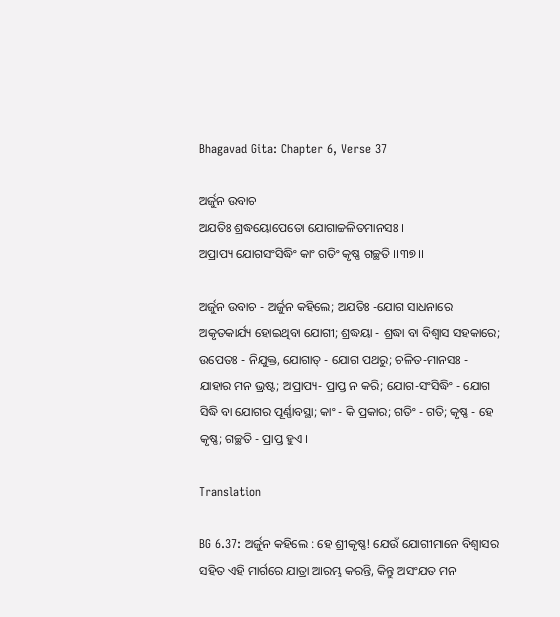Bhagavad Gita: Chapter 6, Verse 37

ଅର୍ଜୁନ ଉବାଚ
ଅଯତିଃ ଶ୍ରଦ୍ଧୟୋପେତୋ ଯୋଗାଚ୍ଚଳିତମାନସଃ ।
ଅପ୍ରାପ୍ୟ ଯୋଗସଂସିଦ୍ଧିଂ କାଂ ଗତିଂ କୃଷ୍ଣ ଗଚ୍ଛତି ।।୩୭।।

ଅର୍ଜୁନ ଉବାଚ - ଅର୍ଜୁନ କହିଲେ; ଅଯତିଃ -ଯୋଗ ସାଧନାରେ ଅକୃତକାର୍ଯ୍ୟ ହୋଇଥିବା ଯୋଗୀ; ଶ୍ରଦ୍ଧୟା - ଶ୍ରଦ୍ଧା ବା ବିଶ୍ୱାସ ସହକାରେ; ଉପେତଃ - ନିଯୁକ୍ତ, ଯୋଗାତ୍ - ଯୋଗ ପଥରୁ; ଚଳିତ-ମାନସଃ - ଯାହାର ମନ ଭ୍ରଷ୍ଟ; ଅପ୍ରାପ୍ୟ- ପ୍ରାପ୍ତ ନ କରି; ଯୋଗ-ସଂସିଦ୍ଧିଂ - ଯୋଗ ସିଦ୍ଧି ବା ଯୋଗର ପୂର୍ଣ୍ଣାବସ୍ଥା; କାଂ - କି ପ୍ରକାର; ଗତିଂ - ଗତି; କୃଷ୍ଣ - ହେ କୃଷ୍ଣ; ଗଚ୍ଛତି - ପ୍ରାପ୍ତ ହୁଏ ।

Translation

BG 6.37: ଅର୍ଜୁନ କହିଲେ : ହେ ଶ୍ରୀକୃଷ୍ଣ! ଯେଉଁ ଯୋଗୀମାନେ ବିଶ୍ୱାସର ସହିତ ଏହି ମାର୍ଗରେ ଯାତ୍ରା ଆରମ୍ଭ କରନ୍ତି, କିନ୍ତୁ ଅସଂଯତ ମନ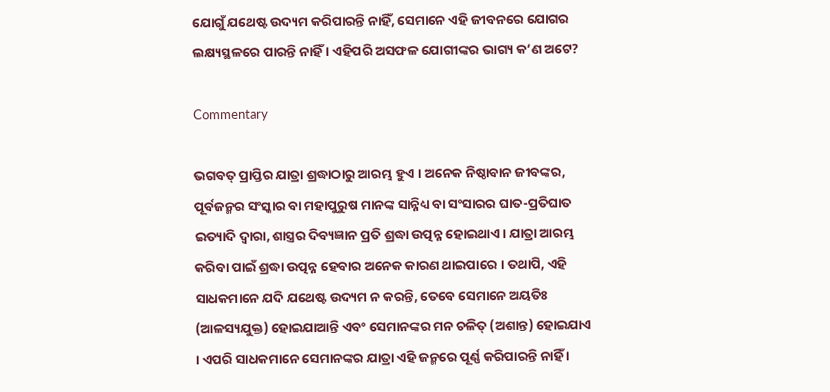ଯୋଗୁଁ ଯଥେଷ୍ଟ ଉଦ୍ୟମ କରିପାରନ୍ତି ନାହିଁ, ସେମାନେ ଏହି ଜୀବନରେ ଯୋଗର ଲକ୍ଷ୍ୟସ୍ଥଳରେ ପାରନ୍ତି ନାହିଁ । ଏହିପରି ଅସଫଳ ଯୋଗୀଙ୍କର ଭାଗ୍ୟ କ’ଣ ଅଟେ?

Commentary

ଭଗବତ୍ ପ୍ରାପ୍ତିର ଯାତ୍ରା ଶ୍ରଦ୍ଧାଠାରୁ ଆରମ୍ଭ ହୁଏ । ଅନେକ ନିଷ୍ଠାବାନ ଜୀବଙ୍କର, ପୂର୍ବଜନ୍ମର ସଂସ୍କାର ବା ମହାପୁରୁଷ ମାନଙ୍କ ସାନ୍ନିଧ୍ୟ ବା ସଂସାରର ଘାତ-ପ୍ରତିଘାତ ଇତ୍ୟାଦି ଦ୍ୱାରା, ଶାସ୍ତ୍ରର ଦିବ୍ୟଜ୍ଞାନ ପ୍ରତି ଶ୍ରଦ୍ଧା ଉତ୍ପନ୍ନ ହୋଇଥାଏ । ଯାତ୍ରା ଆରମ୍ଭ କରିବା ପାଇଁ ଶ୍ରଦ୍ଧା ଉତ୍ପନ୍ନ ହେବାର ଅନେକ କାରଣ ଥାଇପାରେ । ତଥାପି, ଏହି ସାଧକମାନେ ଯଦି ଯଥେଷ୍ଟ ଉଦ୍ୟମ ନ କରନ୍ତି, ତେବେ ସେମାନେ ଅୟତିଃ (ଆଳସ୍ୟଯୁକ୍ତ) ହୋଇଯାଆନ୍ତି ଏବଂ ସେମାନଙ୍କର ମନ ଚଳିତ୍ (ଅଶାନ୍ତ) ହୋଇଯାଏ । ଏପରି ସାଧକମାନେ ସେମାନଙ୍କର ଯାତ୍ରା ଏହି ଜନ୍ମରେ ପୂର୍ଣ୍ଣ କରିପାରନ୍ତି ନାହିଁ ।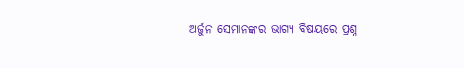ଅର୍ଜୁନ ସେମାନଙ୍କର ଭାଗ୍ୟ ବିଷୟରେ ପ୍ରଶ୍ନ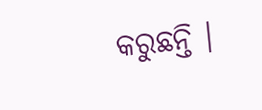କରୁଛନ୍ତି ।